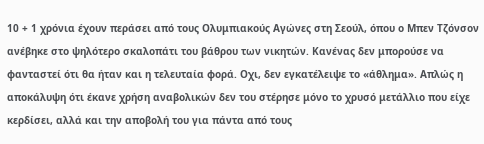10 + 1 χρόνια έχουν περάσει από τους Ολυμπιακούς Αγώνες στη Σεούλ, όπου ο Μπεν Τζόνσον ανέβηκε στο ψηλότερο σκαλοπάτι του βάθρου των νικητών. Κανένας δεν μπορούσε να φανταστεί ότι θα ήταν και η τελευταία φορά. Οχι, δεν εγκατέλειψε το «άθλημα». Απλώς η αποκάλυψη ότι έκανε χρήση αναβολικών δεν του στέρησε μόνο το χρυσό μετάλλιο που είχε κερδίσει, αλλά και την αποβολή του για πάντα από τους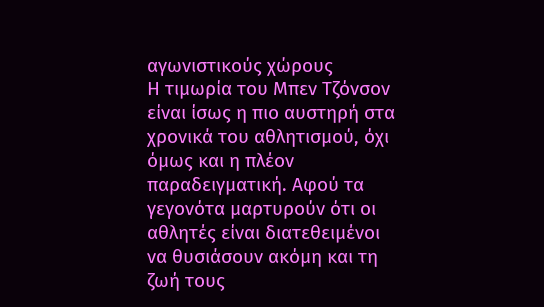αγωνιστικούς χώρους
Η τιμωρία του Μπεν Τζόνσον είναι ίσως η πιο αυστηρή στα χρονικά του αθλητισμού, όχι όμως και η πλέον παραδειγματική. Αφού τα γεγονότα μαρτυρούν ότι οι αθλητές είναι διατεθειμένοι να θυσιάσουν ακόμη και τη ζωή τους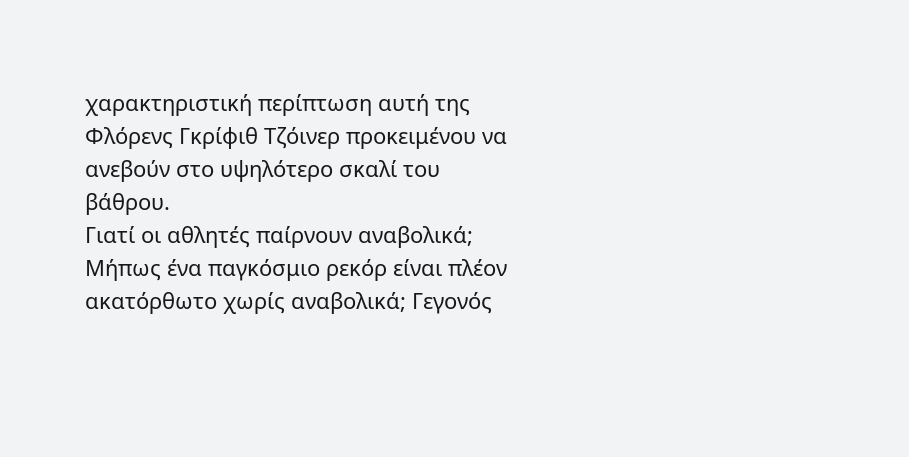χαρακτηριστική περίπτωση αυτή της Φλόρενς Γκρίφιθ Τζόινερ προκειμένου να ανεβούν στο υψηλότερο σκαλί του βάθρου.
Γιατί οι αθλητές παίρνουν αναβολικά; Μήπως ένα παγκόσμιο ρεκόρ είναι πλέον ακατόρθωτο χωρίς αναβολικά; Γεγονός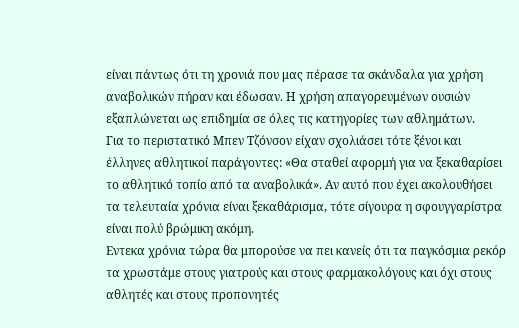είναι πάντως ότι τη χρονιά που μας πέρασε τα σκάνδαλα για χρήση αναβολικών πήραν και έδωσαν. Η χρήση απαγορευμένων ουσιών εξαπλώνεται ως επιδημία σε όλες τις κατηγορίες των αθλημάτων.
Για το περιστατικό Μπεν Τζόνσον είχαν σχολιάσει τότε ξένοι και έλληνες αθλητικοί παράγοντες: «Θα σταθεί αφορμή για να ξεκαθαρίσει το αθλητικό τοπίο από τα αναβολικά». Αν αυτό που έχει ακολουθήσει τα τελευταία χρόνια είναι ξεκαθάρισμα, τότε σίγουρα η σφουγγαρίστρα είναι πολύ βρώμικη ακόμη.
Εντεκα χρόνια τώρα θα μπορούσε να πει κανείς ότι τα παγκόσμια ρεκόρ τα χρωστάμε στους γιατρούς και στους φαρμακολόγους και όχι στους αθλητές και στους προπονητές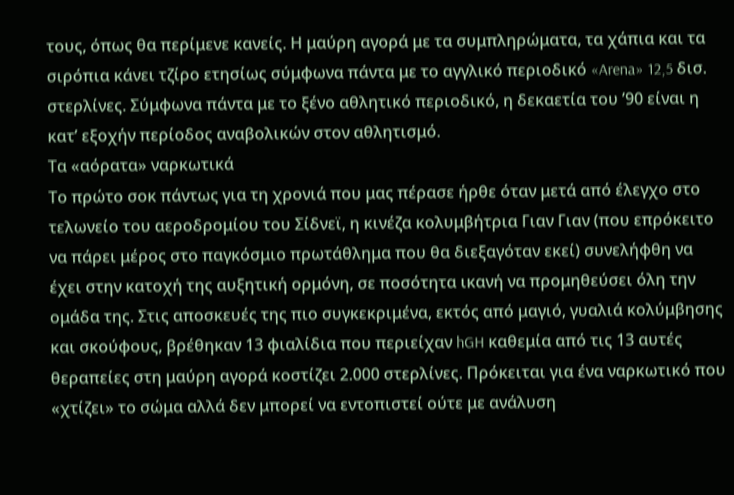τους, όπως θα περίμενε κανείς. Η μαύρη αγορά με τα συμπληρώματα, τα χάπια και τα σιρόπια κάνει τζίρο ετησίως σύμφωνα πάντα με το αγγλικό περιοδικό «Arena» 12,5 δισ. στερλίνες. Σύμφωνα πάντα με το ξένο αθλητικό περιοδικό, η δεκαετία του ’90 είναι η κατ’ εξοχήν περίοδος αναβολικών στον αθλητισμό.
Τα «αόρατα» ναρκωτικά
Το πρώτο σοκ πάντως για τη χρονιά που μας πέρασε ήρθε όταν μετά από έλεγχο στο τελωνείο του αεροδρομίου του Σίδνεϊ, η κινέζα κολυμβήτρια Γιαν Γιαν (που επρόκειτο να πάρει μέρος στο παγκόσμιο πρωτάθλημα που θα διεξαγόταν εκεί) συνελήφθη να έχει στην κατοχή της αυξητική ορμόνη, σε ποσότητα ικανή να προμηθεύσει όλη την ομάδα της. Στις αποσκευές της πιο συγκεκριμένα, εκτός από μαγιό, γυαλιά κολύμβησης και σκούφους, βρέθηκαν 13 φιαλίδια που περιείχαν hGH καθεμία από τις 13 αυτές θεραπείες στη μαύρη αγορά κοστίζει 2.000 στερλίνες. Πρόκειται για ένα ναρκωτικό που «χτίζει» το σώμα αλλά δεν μπορεί να εντοπιστεί ούτε με ανάλυση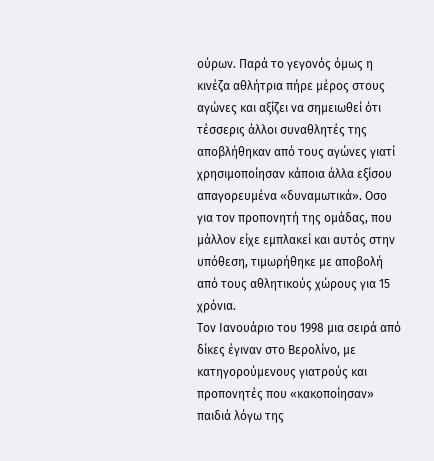ούρων. Παρά το γεγονός όμως η κινέζα αθλήτρια πήρε μέρος στους αγώνες και αξίζει να σημειωθεί ότι τέσσερις άλλοι συναθλητές της αποβλήθηκαν από τους αγώνες γιατί χρησιμοποίησαν κάποια άλλα εξίσου απαγορευμένα «δυναμωτικά». Οσο για τον προπονητή της ομάδας, που μάλλον είχε εμπλακεί και αυτός στην υπόθεση, τιμωρήθηκε με αποβολή από τους αθλητικούς χώρους για 15 χρόνια.
Τον Ιανουάριο του 1998 μια σειρά από δίκες έγιναν στο Βερολίνο, με κατηγορούμενους γιατρούς και προπονητές που «κακοποίησαν» παιδιά λόγω της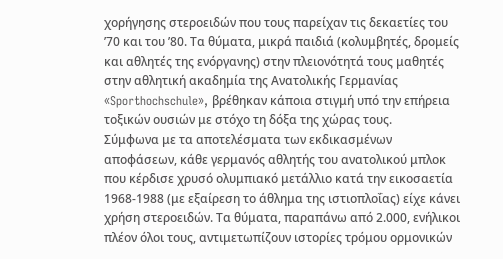χορήγησης στεροειδών που τους παρείχαν τις δεκαετίες του ’70 και του ’80. Τα θύματα, μικρά παιδιά (κολυμβητές, δρομείς και αθλητές της ενόργανης) στην πλειονότητά τους μαθητές στην αθλητική ακαδημία της Ανατολικής Γερμανίας «Sporthochschule», βρέθηκαν κάποια στιγμή υπό την επήρεια τοξικών ουσιών με στόχο τη δόξα της χώρας τους.
Σύμφωνα με τα αποτελέσματα των εκδικασμένων αποφάσεων, κάθε γερμανός αθλητής του ανατολικού μπλοκ που κέρδισε χρυσό ολυμπιακό μετάλλιο κατά την εικοσαετία 1968-1988 (με εξαίρεση το άθλημα της ιστιοπλοΐας) είχε κάνει χρήση στεροειδών. Τα θύματα, παραπάνω από 2.000, ενήλικοι πλέον όλοι τους, αντιμετωπίζουν ιστορίες τρόμου ορμονικών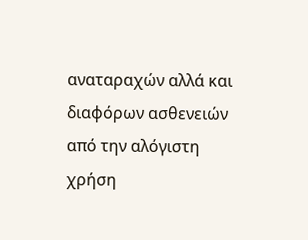αναταραχών αλλά και διαφόρων ασθενειών από την αλόγιστη χρήση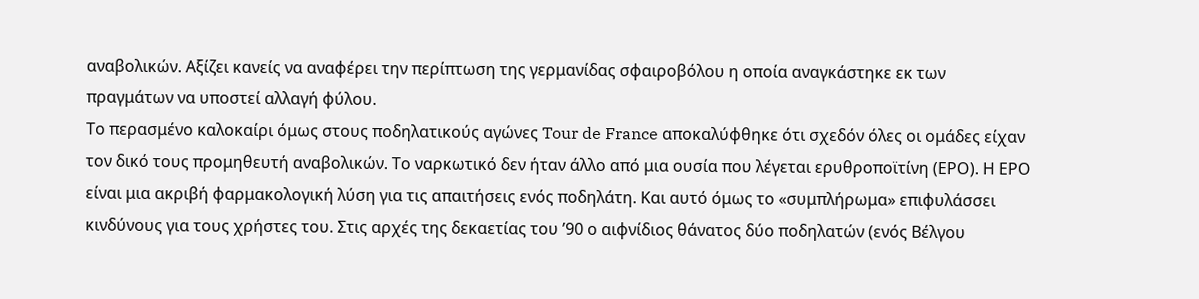αναβολικών. Αξίζει κανείς να αναφέρει την περίπτωση της γερμανίδας σφαιροβόλου η οποία αναγκάστηκε εκ των πραγμάτων να υποστεί αλλαγή φύλου.
Το περασμένο καλοκαίρι όμως στους ποδηλατικούς αγώνες Tour de France αποκαλύφθηκε ότι σχεδόν όλες οι ομάδες είχαν τον δικό τους προμηθευτή αναβολικών. Το ναρκωτικό δεν ήταν άλλο από μια ουσία που λέγεται ερυθροποϊτίνη (ΕΡΟ). Η ΕΡΟ είναι μια ακριβή φαρμακολογική λύση για τις απαιτήσεις ενός ποδηλάτη. Και αυτό όμως το «συμπλήρωμα» επιφυλάσσει κινδύνους για τους χρήστες του. Στις αρχές της δεκαετίας του ’90 ο αιφνίδιος θάνατος δύο ποδηλατών (ενός Βέλγου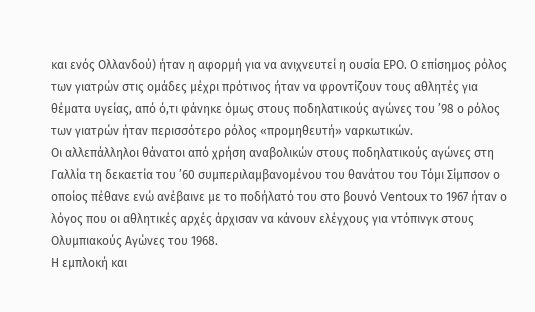και ενός Ολλανδού) ήταν η αφορμή για να ανιχνευτεί η ουσία ΕΡΟ. Ο επίσημος ρόλος των γιατρών στις ομάδες μέχρι πρότινος ήταν να φροντίζουν τους αθλητές για θέματα υγείας, από ό,τι φάνηκε όμως στους ποδηλατικούς αγώνες του ’98 ο ρόλος των γιατρών ήταν περισσότερο ρόλος «προμηθευτή» ναρκωτικών.
Οι αλλεπάλληλοι θάνατοι από χρήση αναβολικών στους ποδηλατικούς αγώνες στη Γαλλία τη δεκαετία του ’60 συμπεριλαμβανομένου του θανάτου του Τόμι Σίμπσον ο οποίος πέθανε ενώ ανέβαινε με το ποδήλατό του στο βουνό Ventoux το 1967 ήταν ο λόγος που οι αθλητικές αρχές άρχισαν να κάνουν ελέγχους για ντόπινγκ στους Ολυμπιακούς Αγώνες του 1968.
Η εμπλοκή και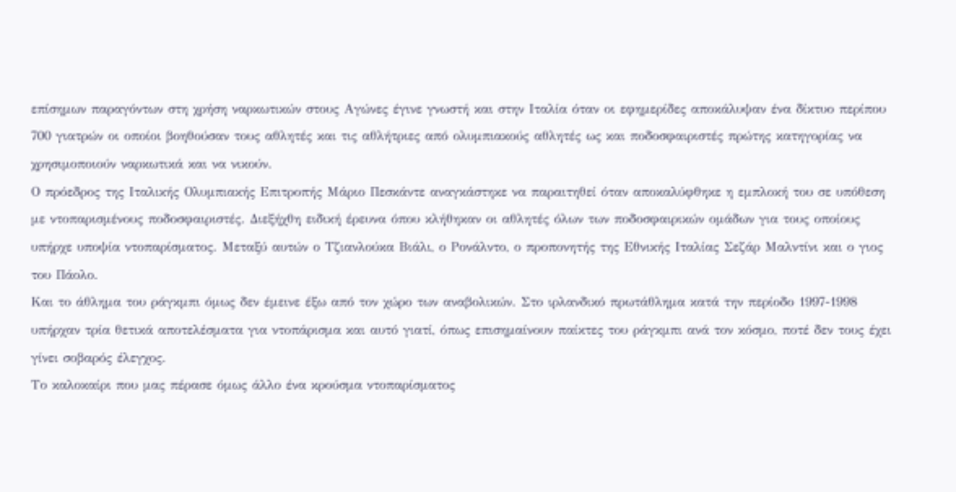επίσημων παραγόντων στη χρήση ναρκωτικών στους Αγώνες έγινε γνωστή και στην Ιταλία όταν οι εφημερίδες αποκάλυψαν ένα δίκτυο περίπου 700 γιατρών οι οποίοι βοηθούσαν τους αθλητές και τις αθλήτριες από ολυμπιακούς αθλητές ως και ποδοσφαιριστές πρώτης κατηγορίας να χρησιμοποιούν ναρκωτικά και να νικούν.
Ο πρόεδρος της Ιταλικής Ολυμπιακής Επιτροπής Μάριο Πεσκάντε αναγκάστηκε να παραιτηθεί όταν αποκαλύφθηκε η εμπλοκή του σε υπόθεση με ντοπαρισμένους ποδοσφαιριστές. Διεξήχθη ειδική έρευνα όπου κλήθηκαν οι αθλητές όλων των ποδοσφαιρικών ομάδων για τους οποίους υπήρχε υποψία ντοπαρίσματος. Μεταξύ αυτών ο Τζιανλούκα Βιάλι, ο Ρονάλντο, ο προπονητής της Εθνικής Ιταλίας Σεζάρ Μαλντίνι και ο γιος του Πάολο.
Και το άθλημα του ράγκμπι όμως δεν έμεινε έξω από τον χώρο των αναβολικών. Στο ιρλανδικό πρωτάθλημα κατά την περίοδο 1997-1998 υπήρχαν τρία θετικά αποτελέσματα για ντοπάρισμα και αυτό γιατί, όπως επισημαίνουν παίκτες του ράγκμπι ανά τον κόσμο, ποτέ δεν τους έχει γίνει σοβαρός έλεγχος.
Το καλοκαίρι που μας πέρασε όμως άλλο ένα κρούσμα ντοπαρίσματος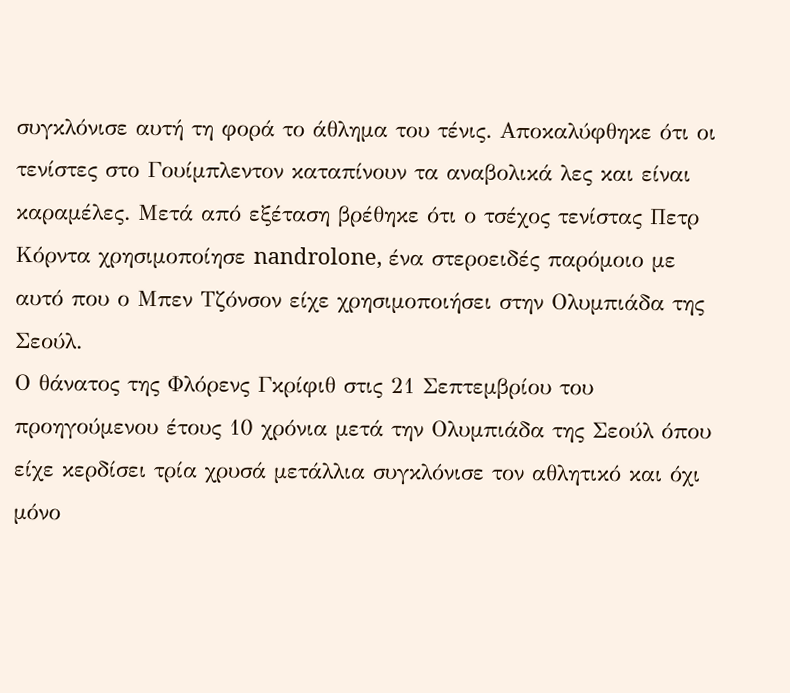συγκλόνισε αυτή τη φορά το άθλημα του τένις. Αποκαλύφθηκε ότι οι τενίστες στο Γουίμπλεντον καταπίνουν τα αναβολικά λες και είναι καραμέλες. Μετά από εξέταση βρέθηκε ότι ο τσέχος τενίστας Πετρ Κόρντα χρησιμοποίησε nandrolone, ένα στεροειδές παρόμοιο με αυτό που ο Μπεν Τζόνσον είχε χρησιμοποιήσει στην Ολυμπιάδα της Σεούλ.
Ο θάνατος της Φλόρενς Γκρίφιθ στις 21 Σεπτεμβρίου του προηγούμενου έτους 10 χρόνια μετά την Ολυμπιάδα της Σεούλ όπου είχε κερδίσει τρία χρυσά μετάλλια συγκλόνισε τον αθλητικό και όχι μόνο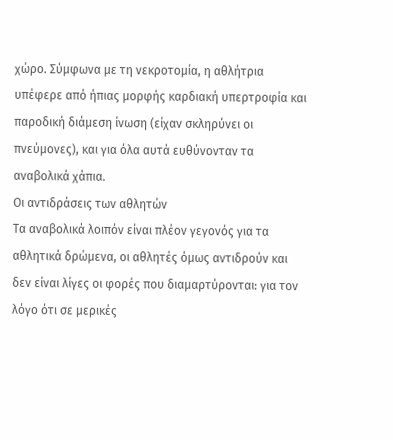χώρο. Σύμφωνα με τη νεκροτομία, η αθλήτρια υπέφερε από ήπιας μορφής καρδιακή υπερτροφία και παροδική διάμεση ίνωση (είχαν σκληρύνει οι πνεύμονες), και για όλα αυτά ευθύνονταν τα αναβολικά χάπια.
Οι αντιδράσεις των αθλητών
Τα αναβολικά λοιπόν είναι πλέον γεγονός για τα αθλητικά δρώμενα, οι αθλητές όμως αντιδρούν και δεν είναι λίγες οι φορές που διαμαρτύρονται: για τον λόγο ότι σε μερικές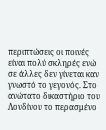περιπτώσεις οι ποινές είναι πολύ σκληρές ενώ σε άλλες δεν γίνεται καν γνωστό το γεγονός. Στο ανώτατο δικαστήριο του Λονδίνου το περασμένο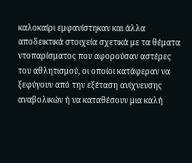καλοκαίρι εμφανίστηκαν και άλλα αποδεικτικά στοιχεία σχετικά με τα θέματα ντοπαρίσματος που αφορούσαν αστέρες του αθλητισμού, οι οποίοι κατάφεραν να ξεφύγουν από την εξέταση ανίχνευσης αναβολικών ή να καταθέσουν μια καλή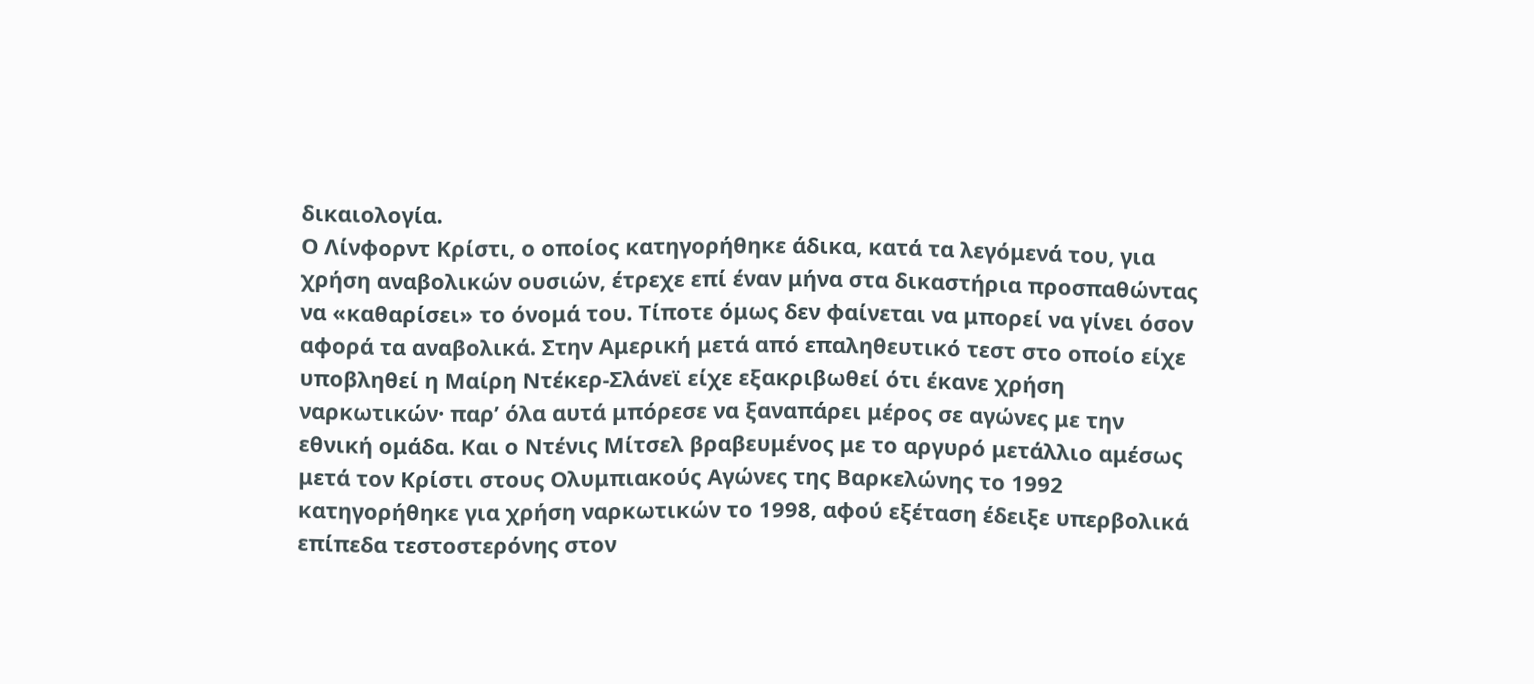δικαιολογία.
Ο Λίνφορντ Κρίστι, ο οποίος κατηγορήθηκε άδικα, κατά τα λεγόμενά του, για χρήση αναβολικών ουσιών, έτρεχε επί έναν μήνα στα δικαστήρια προσπαθώντας να «καθαρίσει» το όνομά του. Τίποτε όμως δεν φαίνεται να μπορεί να γίνει όσον αφορά τα αναβολικά. Στην Αμερική μετά από επαληθευτικό τεστ στο οποίο είχε υποβληθεί η Μαίρη Ντέκερ-Σλάνεϊ είχε εξακριβωθεί ότι έκανε χρήση ναρκωτικών· παρ’ όλα αυτά μπόρεσε να ξαναπάρει μέρος σε αγώνες με την εθνική ομάδα. Και ο Ντένις Μίτσελ βραβευμένος με το αργυρό μετάλλιο αμέσως μετά τον Κρίστι στους Ολυμπιακούς Αγώνες της Βαρκελώνης το 1992 κατηγορήθηκε για χρήση ναρκωτικών το 1998, αφού εξέταση έδειξε υπερβολικά επίπεδα τεστοστερόνης στον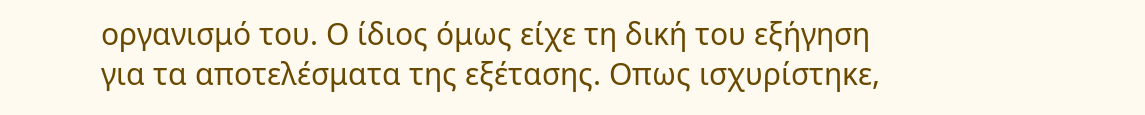οργανισμό του. Ο ίδιος όμως είχε τη δική του εξήγηση για τα αποτελέσματα της εξέτασης. Οπως ισχυρίστηκε,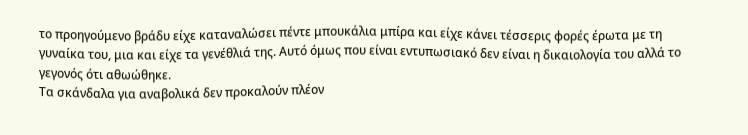το προηγούμενο βράδυ είχε καταναλώσει πέντε μπουκάλια μπίρα και είχε κάνει τέσσερις φορές έρωτα με τη γυναίκα του, μια και είχε τα γενέθλιά της. Αυτό όμως που είναι εντυπωσιακό δεν είναι η δικαιολογία του αλλά το γεγονός ότι αθωώθηκε.
Τα σκάνδαλα για αναβολικά δεν προκαλούν πλέον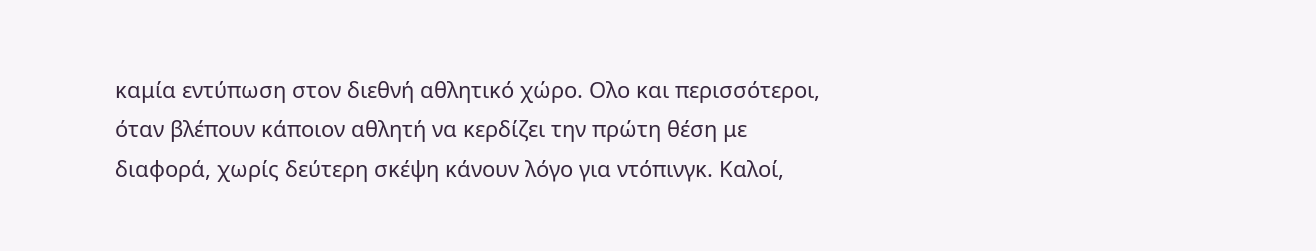καμία εντύπωση στον διεθνή αθλητικό χώρο. Ολο και περισσότεροι, όταν βλέπουν κάποιον αθλητή να κερδίζει την πρώτη θέση με διαφορά, χωρίς δεύτερη σκέψη κάνουν λόγο για ντόπινγκ. Καλοί,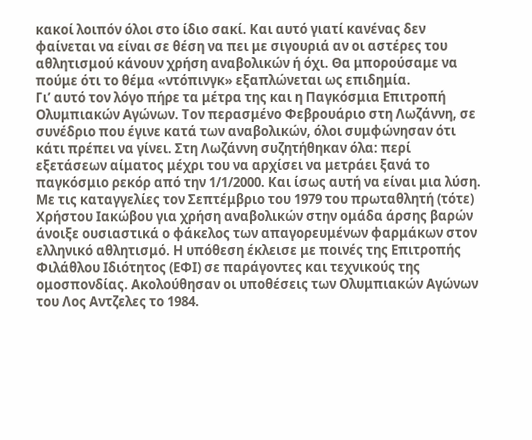κακοί λοιπόν όλοι στο ίδιο σακί. Και αυτό γιατί κανένας δεν φαίνεται να είναι σε θέση να πει με σιγουριά αν οι αστέρες του αθλητισμού κάνουν χρήση αναβολικών ή όχι. Θα μπορούσαμε να πούμε ότι το θέμα «ντόπινγκ» εξαπλώνεται ως επιδημία.
Γι’ αυτό τον λόγο πήρε τα μέτρα της και η Παγκόσμια Επιτροπή Ολυμπιακών Αγώνων. Τον περασμένο Φεβρουάριο στη Λωζάννη, σε συνέδριο που έγινε κατά των αναβολικών, όλοι συμφώνησαν ότι κάτι πρέπει να γίνει. Στη Λωζάννη συζητήθηκαν όλα: περί εξετάσεων αίματος μέχρι του να αρχίσει να μετράει ξανά το παγκόσμιο ρεκόρ από την 1/1/2000. Και ίσως αυτή να είναι μια λύση.
Με τις καταγγελίες τον Σεπτέμβριο του 1979 του πρωταθλητή (τότε) Χρήστου Ιακώβου για χρήση αναβολικών στην ομάδα άρσης βαρών άνοιξε ουσιαστικά ο φάκελος των απαγορευμένων φαρμάκων στον ελληνικό αθλητισμό. Η υπόθεση έκλεισε με ποινές της Επιτροπής Φιλάθλου Ιδιότητος (ΕΦΙ) σε παράγοντες και τεχνικούς της ομοσπονδίας. Ακολούθησαν οι υποθέσεις των Ολυμπιακών Αγώνων του Λος Αντζελες το 1984.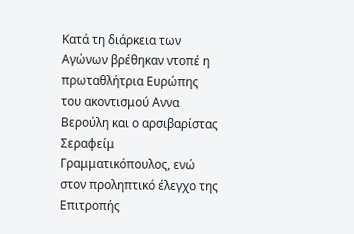Κατά τη διάρκεια των Αγώνων βρέθηκαν ντοπέ η πρωταθλήτρια Ευρώπης του ακοντισμού Αννα Βερούλη και ο αρσιβαρίστας Σεραφείμ Γραμματικόπουλος, ενώ στον προληπτικό έλεγχο της Επιτροπής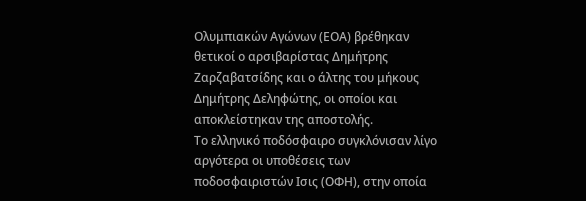Ολυμπιακών Αγώνων (ΕΟΑ) βρέθηκαν θετικοί ο αρσιβαρίστας Δημήτρης Ζαρζαβατσίδης και ο άλτης του μήκους Δημήτρης Δεληφώτης, οι οποίοι και αποκλείστηκαν της αποστολής.
Το ελληνικό ποδόσφαιρο συγκλόνισαν λίγο αργότερα οι υποθέσεις των ποδοσφαιριστών Ισις (ΟΦΗ), στην οποία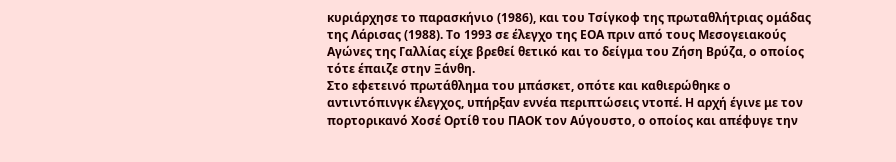κυριάρχησε το παρασκήνιο (1986), και του Τσίγκοφ της πρωταθλήτριας ομάδας της Λάρισας (1988). Το 1993 σε έλεγχο της ΕΟΑ πριν από τους Μεσογειακούς Αγώνες της Γαλλίας είχε βρεθεί θετικό και το δείγμα του Ζήση Βρύζα, ο οποίος τότε έπαιζε στην Ξάνθη.
Στο εφετεινό πρωτάθλημα του μπάσκετ, οπότε και καθιερώθηκε ο αντιντόπινγκ έλεγχος, υπήρξαν εννέα περιπτώσεις ντοπέ. Η αρχή έγινε με τον πορτορικανό Χοσέ Ορτίθ του ΠΑΟΚ τον Αύγουστο, ο οποίος και απέφυγε την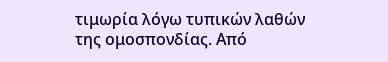τιμωρία λόγω τυπικών λαθών της ομοσπονδίας. Από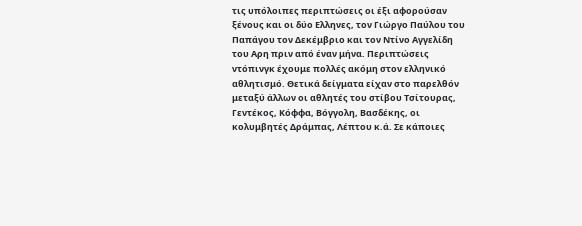τις υπόλοιπες περιπτώσεις οι έξι αφορούσαν ξένους και οι δύο Ελληνες, τον Γιώργο Παύλου του Παπάγου τον Δεκέμβριο και τον Ντίνο Αγγελίδη του Αρη πριν από έναν μήνα. Περιπτώσεις ντόπινγκ έχουμε πολλές ακόμη στον ελληνικό αθλητισμό. Θετικά δείγματα είχαν στο παρελθόν μεταξύ άλλων οι αθλητές του στίβου Τσίτουρας, Γεντέκος, Κόφφα, Βόγγολη, Βασδέκης, οι κολυμβητές Δράμπας, Λέπτου κ.ά. Σε κάποιες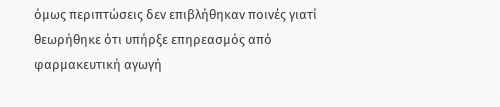όμως περιπτώσεις δεν επιβλήθηκαν ποινές γιατί θεωρήθηκε ότι υπήρξε επηρεασμός από φαρμακευτική αγωγή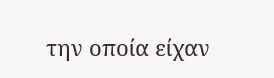την οποία είχαν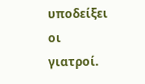υποδείξει οι γιατροί.